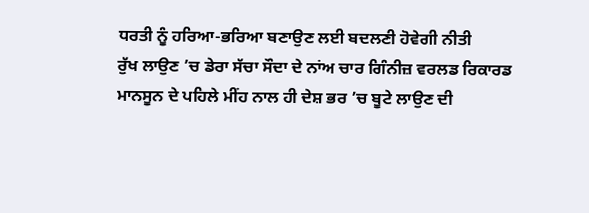ਧਰਤੀ ਨੂੰ ਹਰਿਆ-ਭਰਿਆ ਬਣਾਉਣ ਲਈ ਬਦਲਣੀ ਹੋਵੇਗੀ ਨੀਤੀ
ਰੁੱਖ ਲਾਉਣ ’ਚ ਡੇਰਾ ਸੱਚਾ ਸੌਦਾ ਦੇ ਨਾਂਅ ਚਾਰ ਗਿੰਨੀਜ਼ ਵਰਲਡ ਰਿਕਾਰਡ
ਮਾਨਸੂਨ ਦੇ ਪਹਿਲੇ ਮੀਂਹ ਨਾਲ ਹੀ ਦੇਸ਼ ਭਰ ’ਚ ਬੂਟੇ ਲਾਉਣ ਦੀ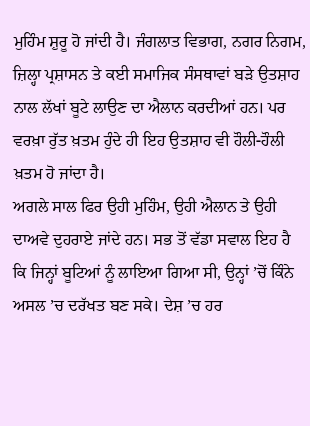ਮੁਹਿੰਮ ਸ਼ੁਰੂ ਹੋ ਜਾਂਦੀ ਹੈ। ਜੰਗਲਾਤ ਵਿਭਾਗ, ਨਗਰ ਨਿਗਮ, ਜ਼ਿਲ੍ਹਾ ਪ੍ਰਸ਼ਾਸਨ ਤੇ ਕਈ ਸਮਾਜਿਕ ਸੰਸਥਾਵਾਂ ਬੜੇ ਉਤਸ਼ਾਹ ਨਾਲ ਲੱਖਾਂ ਬੂਟੇ ਲਾਉਣ ਦਾ ਐਲਾਨ ਕਰਦੀਆਂ ਹਨ। ਪਰ ਵਰਖ਼ਾ ਰੁੱਤ ਖ਼ਤਮ ਹੁੰਦੇ ਹੀ ਇਹ ਉਤਸ਼ਾਹ ਵੀ ਹੌਲੀ-ਹੌਲੀ ਖ਼ਤਮ ਹੋ ਜਾਂਦਾ ਹੈ।
ਅਗਲੇ ਸਾਲ ਫਿਰ ਉਹੀ ਮੁਹਿੰਮ, ਉਹੀ ਐਲਾਨ ਤੇ ਉਹੀ ਦਾਅਵੇ ਦੁਹਰਾਏ ਜਾਂਦੇ ਹਨ। ਸਭ ਤੋਂ ਵੱਡਾ ਸਵਾਲ ਇਹ ਹੈ ਕਿ ਜਿਨ੍ਹਾਂ ਬੂਟਿਆਂ ਨੂੰ ਲਾਇਆ ਗਿਆ ਸੀ, ਉਨ੍ਹਾਂ ’ਚੋਂ ਕਿੰਨੇ ਅਸਲ ’ਚ ਦਰੱਖਤ ਬਣ ਸਕੇ। ਦੇਸ਼ ’ਚ ਹਰ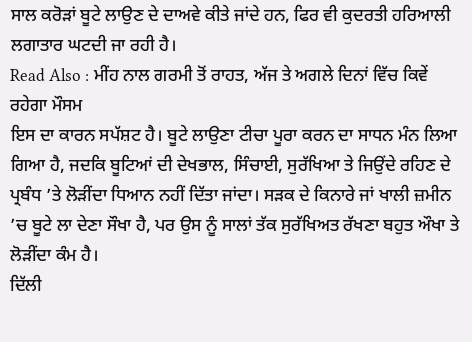ਸਾਲ ਕਰੋੜਾਂ ਬੂਟੇ ਲਾਉਣ ਦੇ ਦਾਅਵੇ ਕੀਤੇ ਜਾਂਦੇ ਹਨ, ਫਿਰ ਵੀ ਕੁਦਰਤੀ ਹਰਿਆਲੀ ਲਗਾਤਾਰ ਘਟਦੀ ਜਾ ਰਹੀ ਹੈ।
Read Also : ਮੀਂਹ ਨਾਲ ਗਰਮੀ ਤੋਂ ਰਾਹਤ, ਅੱਜ ਤੇ ਅਗਲੇ ਦਿਨਾਂ ਵਿੱਚ ਕਿਵੇਂ ਰਹੇਗਾ ਮੌਸਮ
ਇਸ ਦਾ ਕਾਰਨ ਸਪੱਸ਼ਟ ਹੈ। ਬੂਟੇ ਲਾਉਣਾ ਟੀਚਾ ਪੂਰਾ ਕਰਨ ਦਾ ਸਾਧਨ ਮੰਨ ਲਿਆ ਗਿਆ ਹੈ, ਜਦਕਿ ਬੂਟਿਆਂ ਦੀ ਦੇਖਭਾਲ, ਸਿੰਚਾਈ, ਸੁਰੱਖਿਆ ਤੇ ਜਿਉਂਦੇ ਰਹਿਣ ਦੇ ਪ੍ਰਬੰਧ ’ਤੇ ਲੋੜੀਂਦਾ ਧਿਆਨ ਨਹੀਂ ਦਿੱਤਾ ਜਾਂਦਾ। ਸੜਕ ਦੇ ਕਿਨਾਰੇ ਜਾਂ ਖਾਲੀ ਜ਼ਮੀਨ ’ਚ ਬੂਟੇ ਲਾ ਦੇਣਾ ਸੌਖਾ ਹੈ, ਪਰ ਉਸ ਨੂੰ ਸਾਲਾਂ ਤੱਕ ਸੁਰੱਖਿਅਤ ਰੱਖਣਾ ਬਹੁਤ ਔਖਾ ਤੇ ਲੋੜੀਂਦਾ ਕੰਮ ਹੈ।
ਦਿੱਲੀ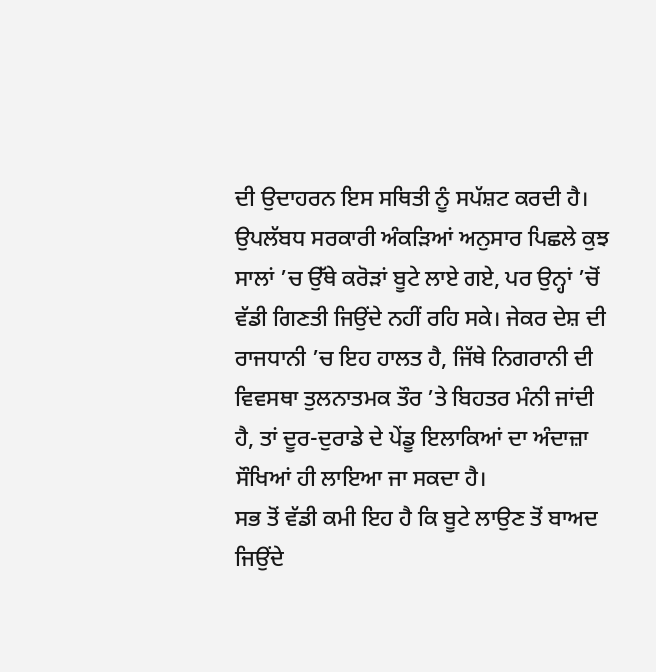ਦੀ ਉਦਾਹਰਨ ਇਸ ਸਥਿਤੀ ਨੂੰ ਸਪੱਸ਼ਟ ਕਰਦੀ ਹੈ। ਉਪਲੱਬਧ ਸਰਕਾਰੀ ਅੰਕੜਿਆਂ ਅਨੁਸਾਰ ਪਿਛਲੇ ਕੁਝ ਸਾਲਾਂ ’ਚ ਉੱਥੇ ਕਰੋੜਾਂ ਬੂਟੇ ਲਾਏ ਗਏ, ਪਰ ਉਨ੍ਹਾਂ ’ਚੋਂ ਵੱਡੀ ਗਿਣਤੀ ਜਿਉਂਦੇ ਨਹੀਂ ਰਹਿ ਸਕੇ। ਜੇਕਰ ਦੇਸ਼ ਦੀ ਰਾਜਧਾਨੀ ’ਚ ਇਹ ਹਾਲਤ ਹੈ, ਜਿੱਥੇ ਨਿਗਰਾਨੀ ਦੀ ਵਿਵਸਥਾ ਤੁਲਨਾਤਮਕ ਤੌਰ ’ਤੇ ਬਿਹਤਰ ਮੰਨੀ ਜਾਂਦੀ ਹੈ, ਤਾਂ ਦੂਰ-ਦੁਰਾਡੇ ਦੇ ਪੇਂਡੂ ਇਲਾਕਿਆਂ ਦਾ ਅੰਦਾਜ਼ਾ ਸੌਖਿਆਂ ਹੀ ਲਾਇਆ ਜਾ ਸਕਦਾ ਹੈ।
ਸਭ ਤੋਂ ਵੱਡੀ ਕਮੀ ਇਹ ਹੈ ਕਿ ਬੂਟੇ ਲਾਉਣ ਤੋਂ ਬਾਅਦ ਜਿਉਂਦੇ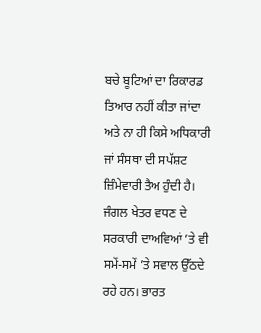ਬਚੇ ਬੂਟਿਆਂ ਦਾ ਰਿਕਾਰਡ ਤਿਆਰ ਨਹੀਂ ਕੀਤਾ ਜਾਂਦਾ ਅਤੇ ਨਾ ਹੀ ਕਿਸੇ ਅਧਿਕਾਰੀ ਜਾਂ ਸੰਸਥਾ ਦੀ ਸਪੱਸ਼ਟ ਜ਼ਿੰਮੇਵਾਰੀ ਤੈਅ ਹੁੰਦੀ ਹੈ। ਜੰਗਲ ਖੇਤਰ ਵਧਣ ਦੇ ਸਰਕਾਰੀ ਦਾਅਵਿਆਂ ’ਤੇ ਵੀ ਸਮੇਂ-ਸਮੇਂ ’ਤੇ ਸਵਾਲ ਉੱਠਦੇ ਰਹੇ ਹਨ। ਭਾਰਤ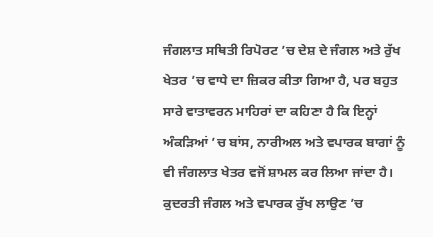ਜੰਗਲਾਤ ਸਥਿਤੀ ਰਿਪੋਰਟ ’ਚ ਦੇਸ਼ ਦੇ ਜੰਗਲ ਅਤੇ ਰੁੱਖ ਖੇਤਰ ’ਚ ਵਾਧੇ ਦਾ ਜ਼ਿਕਰ ਕੀਤਾ ਗਿਆ ਹੈ, ਪਰ ਬਹੁਤ ਸਾਰੇ ਵਾਤਾਵਰਨ ਮਾਹਿਰਾਂ ਦਾ ਕਹਿਣਾ ਹੈ ਕਿ ਇਨ੍ਹਾਂ ਅੰਕੜਿਆਂ ’ਚ ਬਾਂਸ, ਨਾਰੀਅਲ ਅਤੇ ਵਪਾਰਕ ਬਾਗਾਂ ਨੂੰ ਵੀ ਜੰਗਲਾਤ ਖੇਤਰ ਵਜੋਂ ਸ਼ਾਮਲ ਕਰ ਲਿਆ ਜਾਂਦਾ ਹੈ।
ਕੁਦਰਤੀ ਜੰਗਲ ਅਤੇ ਵਪਾਰਕ ਰੁੱਖ ਲਾਉਣ ’ਚ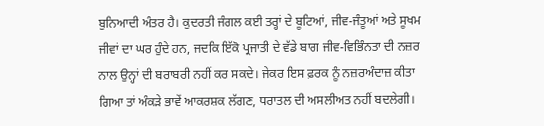ਬੁਨਿਆਦੀ ਅੰਤਰ ਹੈ। ਕੁਦਰਤੀ ਜੰਗਲ ਕਈ ਤਰ੍ਹਾਂ ਦੇ ਬੂਟਿਆਂ, ਜੀਵ-ਜੰਤੂਆਂ ਅਤੇ ਸੂਖਮ ਜੀਵਾਂ ਦਾ ਘਰ ਹੁੰਦੇ ਹਨ, ਜਦਕਿ ਇੱਕੋ ਪ੍ਰਜਾਤੀ ਦੇ ਵੱਡੇ ਬਾਗ ਜੀਵ-ਵਿਭਿੰਨਤਾ ਦੀ ਨਜ਼ਰ ਨਾਲ ਉਨ੍ਹਾਂ ਦੀ ਬਰਾਬਰੀ ਨਹੀਂ ਕਰ ਸਕਦੇ। ਜੇਕਰ ਇਸ ਫ਼ਰਕ ਨੂੰ ਨਜ਼ਰਅੰਦਾਜ਼ ਕੀਤਾ ਗਿਆ ਤਾਂ ਅੰਕੜੇ ਭਾਵੇਂ ਆਕਰਸ਼ਕ ਲੱਗਣ, ਧਰਾਤਲ ਦੀ ਅਸਲੀਅਤ ਨਹੀਂ ਬਦਲੇਗੀ।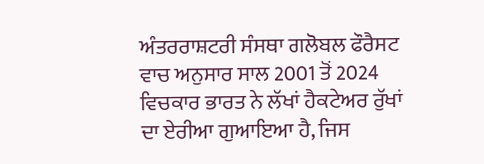ਅੰਤਰਰਾਸ਼ਟਰੀ ਸੰਸਥਾ ਗਲੋਬਲ ਫੌਰੈਸਟ ਵਾਚ ਅਨੁਸਾਰ ਸਾਲ 2001 ਤੋਂ 2024 ਵਿਚਕਾਰ ਭਾਰਤ ਨੇ ਲੱਖਾਂ ਹੈਕਟੇਅਰ ਰੁੱਖਾਂ ਦਾ ਏਰੀਆ ਗੁਆਇਆ ਹੈ, ਜਿਸ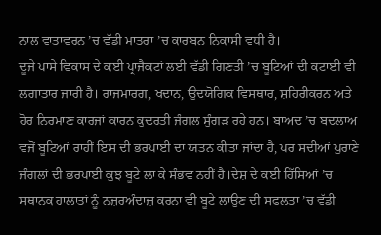ਨਾਲ ਵਾਤਾਵਰਨ ’ਚ ਵੱਡੀ ਮਾਤਰਾ ’ਚ ਕਾਰਬਨ ਨਿਕਾਸੀ ਵਧੀ ਹੈ।
ਦੂਜੇ ਪਾਸੇ ਵਿਕਾਸ ਦੇ ਕਈ ਪ੍ਰਾਜੈਕਟਾਂ ਲਈ ਵੱਡੀ ਗਿਣਤੀ ’ਚ ਬੂਟਿਆਂ ਦੀ ਕਟਾਈ ਵੀ ਲਗਾਤਾਰ ਜਾਰੀ ਹੈ। ਰਾਜਮਾਰਗ, ਖਦਾਨ, ਉਦਯੋਗਿਕ ਵਿਸਥਾਰ, ਸ਼ਹਿਰੀਕਰਨ ਅਤੇ ਹੋਰ ਨਿਰਮਾਣ ਕਾਰਜਾਂ ਕਾਰਨ ਕੁਦਰਤੀ ਜੰਗਲ ਸੁੰਗੜ ਰਹੇ ਹਨ। ਬਾਅਦ ’ਚ ਬਦਲਾਅ ਵਜੋਂ ਬੂਟਿਆਂ ਰਾਹੀਂ ਇਸ ਦੀ ਭਰਪਾਈ ਦਾ ਯਤਨ ਕੀਤਾ ਜਾਂਦਾ ਹੈ, ਪਰ ਸਦੀਆਂ ਪੁਰਾਣੇ ਜੰਗਲਾਂ ਦੀ ਭਰਪਾਈ ਕੁਝ ਬੂਟੇ ਲਾ ਕੇ ਸੰਭਵ ਨਹੀਂ ਹੈ।ਦੇਸ਼ ਦੇ ਕਈ ਹਿੱਸਿਆਂ ’ਚ ਸਥਾਨਕ ਹਾਲਾਤਾਂ ਨੂੰ ਨਜ਼ਰਅੰਦਾਜ਼ ਕਰਨਾ ਵੀ ਬੂਟੇ ਲਾਉਣ ਦੀ ਸਫਲਤਾ ’ਚ ਵੱਡੀ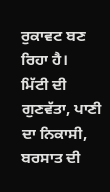ਰੁਕਾਵਟ ਬਣ ਰਿਹਾ ਹੈ।
ਮਿੱਟੀ ਦੀ ਗੁਣਵੱਤਾ, ਪਾਣੀ ਦਾ ਨਿਕਾਸੀ, ਬਰਸਾਤ ਦੀ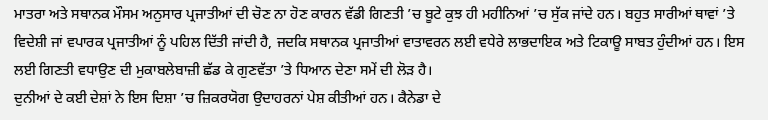ਮਾਤਰਾ ਅਤੇ ਸਥਾਨਕ ਮੌਸਮ ਅਨੁਸਾਰ ਪ੍ਰਜਾਤੀਆਂ ਦੀ ਚੋਣ ਨਾ ਹੋਣ ਕਾਰਨ ਵੱਡੀ ਗਿਣਤੀ ’ਚ ਬੂਟੇ ਕੁਝ ਹੀ ਮਹੀਨਿਆਂ ’ਚ ਸੁੱਕ ਜਾਂਦੇ ਹਨ। ਬਹੁਤ ਸਾਰੀਆਂ ਥਾਵਾਂ ’ਤੇ ਵਿਦੇਸ਼ੀ ਜਾਂ ਵਪਾਰਕ ਪ੍ਰਜਾਤੀਆਂ ਨੂੰ ਪਹਿਲ ਦਿੱਤੀ ਜਾਂਦੀ ਹੈ, ਜਦਕਿ ਸਥਾਨਕ ਪ੍ਰਜਾਤੀਆਂ ਵਾਤਾਵਰਨ ਲਈ ਵਧੇਰੇ ਲਾਭਦਾਇਕ ਅਤੇ ਟਿਕਾਊ ਸਾਬਤ ਹੁੰਦੀਆਂ ਹਨ। ਇਸ ਲਈ ਗਿਣਤੀ ਵਧਾਉਣ ਦੀ ਮੁਕਾਬਲੇਬਾਜ਼ੀ ਛੱਡ ਕੇ ਗੁਣਵੱਤਾ ’ਤੇ ਧਿਆਨ ਦੇਣਾ ਸਮੇਂ ਦੀ ਲੋੜ ਹੈ।
ਦੁਨੀਆਂ ਦੇ ਕਈ ਦੇਸ਼ਾਂ ਨੇ ਇਸ ਦਿਸ਼ਾ ’ਚ ਜ਼ਿਕਰਯੋਗ ਉਦਾਹਰਨਾਂ ਪੇਸ਼ ਕੀਤੀਆਂ ਹਨ। ਕੈਨੇਡਾ ਦੇ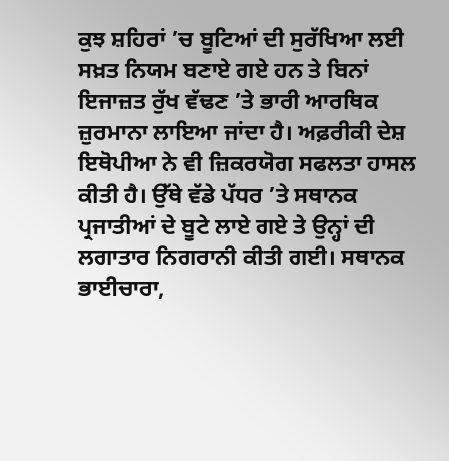ਕੁਝ ਸ਼ਹਿਰਾਂ ’ਚ ਬੂਟਿਆਂ ਦੀ ਸੁਰੱਖਿਆ ਲਈ ਸਖ਼ਤ ਨਿਯਮ ਬਣਾਏ ਗਏ ਹਨ ਤੇ ਬਿਨਾਂ ਇਜਾਜ਼ਤ ਰੁੱਖ ਵੱਢਣ ’ਤੇ ਭਾਰੀ ਆਰਥਿਕ ਜ਼ੁਰਮਾਨਾ ਲਾਇਆ ਜਾਂਦਾ ਹੈ। ਅਫ਼ਰੀਕੀ ਦੇਸ਼ ਇਥੋਪੀਆ ਨੇ ਵੀ ਜ਼ਿਕਰਯੋਗ ਸਫਲਤਾ ਹਾਸਲ ਕੀਤੀ ਹੈ। ਉੱਥੇ ਵੱਡੇ ਪੱਧਰ ’ਤੇ ਸਥਾਨਕ ਪ੍ਰਜਾਤੀਆਂ ਦੇ ਬੂਟੇ ਲਾਏ ਗਏ ਤੇ ਉਨ੍ਹਾਂ ਦੀ ਲਗਾਤਾਰ ਨਿਗਰਾਨੀ ਕੀਤੀ ਗਈ। ਸਥਾਨਕ ਭਾਈਚਾਰਾ,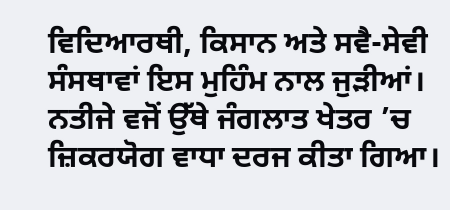ਵਿਦਿਆਰਥੀ, ਕਿਸਾਨ ਅਤੇ ਸਵੈ-ਸੇਵੀ ਸੰਸਥਾਵਾਂ ਇਸ ਮੁਹਿੰਮ ਨਾਲ ਜੁੜੀਆਂ। ਨਤੀਜੇ ਵਜੋਂ ਉੱਥੇ ਜੰਗਲਾਤ ਖੇਤਰ ’ਚ ਜ਼ਿਕਰਯੋਗ ਵਾਧਾ ਦਰਜ ਕੀਤਾ ਗਿਆ।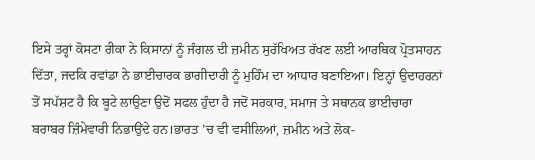ਇਸੇ ਤਰ੍ਹਾਂ ਕੋਸਟਾ ਰੀਕਾ ਨੇ ਕਿਸਾਨਾਂ ਨੂੰ ਜੰਗਲ ਦੀ ਜ਼ਮੀਨ ਸੁਰੱਖਿਅਤ ਰੱਖਣ ਲਈ ਆਰਥਿਕ ਪ੍ਰੋਤਸਾਹਨ ਦਿੱਤਾ, ਜਦਕਿ ਰਵਾਂਡਾ ਨੇ ਭਾਈਚਾਰਕ ਭਾਗੀਦਾਰੀ ਨੂੰ ਮੁਹਿੰਮ ਦਾ ਆਧਾਰ ਬਣਾਇਆ। ਇਨ੍ਹਾਂ ਉਦਾਹਰਨਾਂ ਤੋਂ ਸਪੱਸ਼ਟ ਹੈ ਕਿ ਬੂਟੇ ਲਾਉਣਾ ਉਦੋਂ ਸਫਲ ਹੁੰਦਾ ਹੈ ਜਦੋਂ ਸਰਕਾਰ, ਸਮਾਜ ਤੇ ਸਥਾਨਕ ਭਾਈਚਾਰਾ ਬਰਾਬਰ ਜ਼ਿੰਮੇਵਾਰੀ ਨਿਭਾਉਂਦੇ ਹਨ।ਭਾਰਤ ’ਚ ਵੀ ਵਸੀਲਿਆਂ, ਜ਼ਮੀਨ ਅਤੇ ਲੋਕ-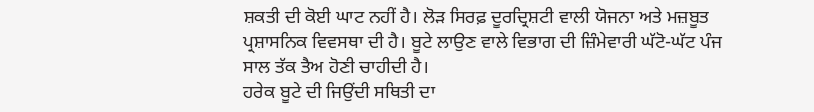ਸ਼ਕਤੀ ਦੀ ਕੋਈ ਘਾਟ ਨਹੀਂ ਹੈ। ਲੋੜ ਸਿਰਫ਼ ਦੂਰਦ੍ਰਿਸ਼ਟੀ ਵਾਲੀ ਯੋਜਨਾ ਅਤੇ ਮਜ਼ਬੂਤ ਪ੍ਰਸ਼ਾਸਨਿਕ ਵਿਵਸਥਾ ਦੀ ਹੈ। ਬੂਟੇ ਲਾਉਣ ਵਾਲੇ ਵਿਭਾਗ ਦੀ ਜ਼ਿੰਮੇਵਾਰੀ ਘੱਟੋ-ਘੱਟ ਪੰਜ ਸਾਲ ਤੱਕ ਤੈਅ ਹੋਣੀ ਚਾਹੀਦੀ ਹੈ।
ਹਰੇਕ ਬੂਟੇ ਦੀ ਜਿਉਂਦੀ ਸਥਿਤੀ ਦਾ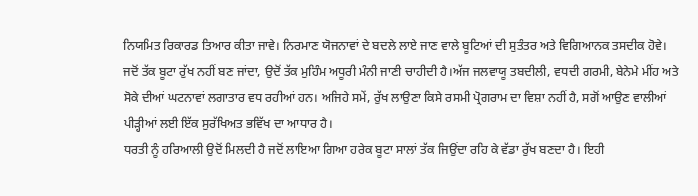ਨਿਯਮਿਤ ਰਿਕਾਰਡ ਤਿਆਰ ਕੀਤਾ ਜਾਵੇ। ਨਿਰਮਾਣ ਯੋਜਨਾਵਾਂ ਦੇ ਬਦਲੇ ਲਾਏ ਜਾਣ ਵਾਲੇ ਬੂਟਿਆਂ ਦੀ ਸੁਤੰਤਰ ਅਤੇ ਵਿਗਿਆਨਕ ਤਸਦੀਕ ਹੋਵੇ। ਜਦੋਂ ਤੱਕ ਬੂਟਾ ਰੁੱਖ ਨਹੀਂ ਬਣ ਜਾਂਦਾ, ਉਦੋਂ ਤੱਕ ਮੁਹਿੰਮ ਅਧੂਰੀ ਮੰਨੀ ਜਾਣੀ ਚਾਹੀਦੀ ਹੈ।ਅੱਜ ਜਲਵਾਯੂ ਤਬਦੀਲੀ, ਵਧਦੀ ਗਰਮੀ, ਬੇਨੇਮੇ ਮੀਂਹ ਅਤੇ ਸੋਕੇ ਦੀਆਂ ਘਟਨਾਵਾਂ ਲਗਾਤਾਰ ਵਧ ਰਹੀਆਂ ਹਨ। ਅਜਿਹੇ ਸਮੇਂ, ਰੁੱਖ ਲਾਉਣਾ ਕਿਸੇ ਰਸਮੀ ਪ੍ਰੋਗਰਾਮ ਦਾ ਵਿਸ਼ਾ ਨਹੀਂ ਹੈ, ਸਗੋਂ ਆਉਣ ਵਾਲੀਆਂ ਪੀੜ੍ਹੀਆਂ ਲਈ ਇੱਕ ਸੁਰੱਖਿਅਤ ਭਵਿੱਖ ਦਾ ਆਧਾਰ ਹੈ।
ਧਰਤੀ ਨੂੰ ਹਰਿਆਲੀ ਉਦੋਂ ਮਿਲਦੀ ਹੈ ਜਦੋਂ ਲਾਇਆ ਗਿਆ ਹਰੇਕ ਬੂਟਾ ਸਾਲਾਂ ਤੱਕ ਜਿਉਂਦਾ ਰਹਿ ਕੇ ਵੱਡਾ ਰੁੱਖ ਬਣਦਾ ਹੈ। ਇਹੀ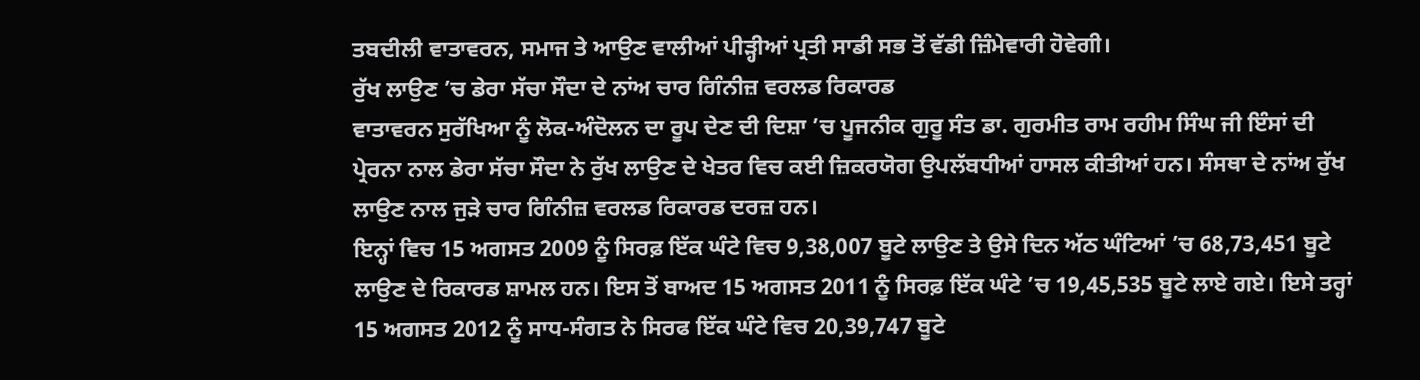ਤਬਦੀਲੀ ਵਾਤਾਵਰਨ, ਸਮਾਜ ਤੇ ਆਉਣ ਵਾਲੀਆਂ ਪੀੜ੍ਹੀਆਂ ਪ੍ਰਤੀ ਸਾਡੀ ਸਭ ਤੋਂ ਵੱਡੀ ਜ਼ਿੰਮੇਵਾਰੀ ਹੋਵੇਗੀ।
ਰੁੱਖ ਲਾਉਣ ’ਚ ਡੇਰਾ ਸੱਚਾ ਸੌਦਾ ਦੇ ਨਾਂਅ ਚਾਰ ਗਿੰਨੀਜ਼ ਵਰਲਡ ਰਿਕਾਰਡ
ਵਾਤਾਵਰਨ ਸੁਰੱਖਿਆ ਨੂੰ ਲੋਕ-ਅੰਦੋਲਨ ਦਾ ਰੂਪ ਦੇਣ ਦੀ ਦਿਸ਼ਾ ’ਚ ਪੂਜਨੀਕ ਗੁਰੂ ਸੰਤ ਡਾ. ਗੁਰਮੀਤ ਰਾਮ ਰਹੀਮ ਸਿੰਘ ਜੀ ਇੰਸਾਂ ਦੀ ਪ੍ਰੇਰਨਾ ਨਾਲ ਡੇਰਾ ਸੱਚਾ ਸੌਦਾ ਨੇ ਰੁੱਖ ਲਾਉਣ ਦੇ ਖੇਤਰ ਵਿਚ ਕਈ ਜ਼ਿਕਰਯੋਗ ਉਪਲੱਬਧੀਆਂ ਹਾਸਲ ਕੀਤੀਆਂ ਹਨ। ਸੰਸਥਾ ਦੇ ਨਾਂਅ ਰੁੱਖ ਲਾਉਣ ਨਾਲ ਜੁੜੇ ਚਾਰ ਗਿੰਨੀਜ਼ ਵਰਲਡ ਰਿਕਾਰਡ ਦਰਜ਼ ਹਨ।
ਇਨ੍ਹਾਂ ਵਿਚ 15 ਅਗਸਤ 2009 ਨੂੰ ਸਿਰਫ਼ ਇੱਕ ਘੰਟੇ ਵਿਚ 9,38,007 ਬੂਟੇ ਲਾਉਣ ਤੇ ਉਸੇ ਦਿਨ ਅੱਠ ਘੰਟਿਆਂ ’ਚ 68,73,451 ਬੂਟੇ ਲਾਉਣ ਦੇ ਰਿਕਾਰਡ ਸ਼ਾਮਲ ਹਨ। ਇਸ ਤੋਂ ਬਾਅਦ 15 ਅਗਸਤ 2011 ਨੂੰ ਸਿਰਫ਼ ਇੱਕ ਘੰਟੇ ’ਚ 19,45,535 ਬੂਟੇ ਲਾਏ ਗਏ। ਇਸੇ ਤਰ੍ਹਾਂ 15 ਅਗਸਤ 2012 ਨੂੰ ਸਾਧ-ਸੰਗਤ ਨੇ ਸਿਰਫ ਇੱਕ ਘੰਟੇ ਵਿਚ 20,39,747 ਬੂਟੇ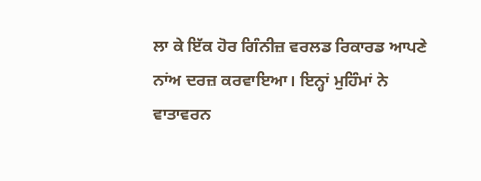ਲਾ ਕੇ ਇੱਕ ਹੋਰ ਗਿੰਨੀਜ਼ ਵਰਲਡ ਰਿਕਾਰਡ ਆਪਣੇ ਨਾਂਅ ਦਰਜ਼ ਕਰਵਾਇਆ। ਇਨ੍ਹਾਂ ਮੁਹਿੰਮਾਂ ਨੇ ਵਾਤਾਵਰਨ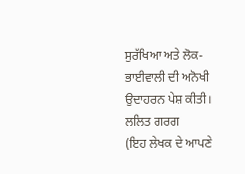ਸੁਰੱਖਿਆ ਅਤੇ ਲੋਕ-ਭਾਈਵਾਲੀ ਦੀ ਅਨੋਖੀ ਉਦਾਹਰਨ ਪੇਸ਼ ਕੀਤੀ।
ਲਲਿਤ ਗਰਗ
(ਇਹ ਲੇਖਕ ਦੇ ਆਪਣੇ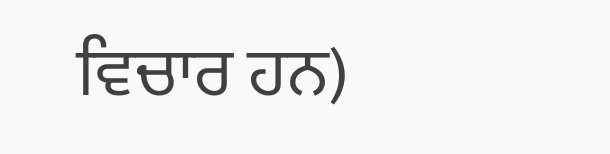ਵਿਚਾਰ ਹਨ)